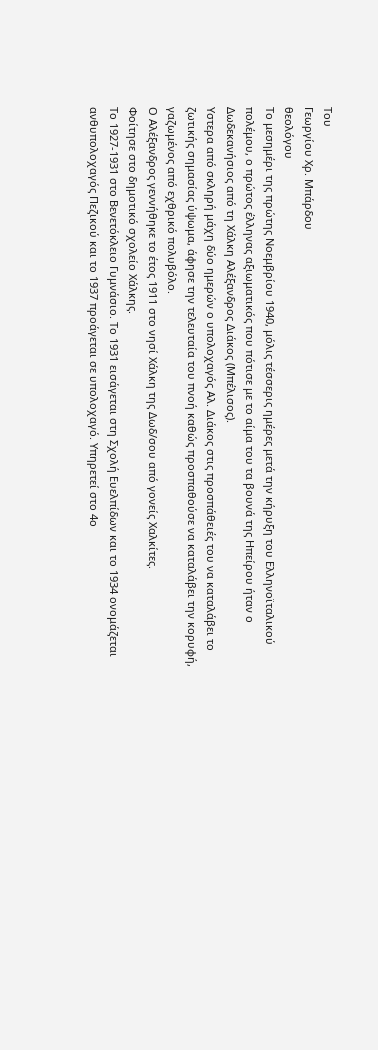Του
Γεωργίου Χρ. Μπάρδου
θεολόγου
Το μεσημέρι της πρώτης Νοεμβρίου 1940, μόλις τέσσερις ημέρες μετά την κήρυξη του Ελληνοϊταλικού πολέμου, ο πρώτος έλληνας αξιωματικός που πότισε με το αίμα του τα βουνά της Ηπείρου ήταν ο Δωδεκανήσιος από τη Χάλκη Αλέξανδρος Διάκος (Μπέλισος).
Υστερα από σκληρή μάχη δύο ημερών ο υπολοχαγός Αλ. Διάκος στις προσπάθειές του να καταλάβει το ζωτικής σημασίας ύψωμα, άφησε την τελευταία του πνοή καθώς προσπαθούσε να καταλάβει την κορυφή, γαζωμένος από εχθρικό πολυβόλο.
Ο Αλέξανδρος γεννήθηκε το έτος 1911 στο νησί Χάλκη της Δωδ/σου από γονείς Χαλκίτες.
Φοίτησε στο δημοτικό σχολείο Χάλκης.
Το 1927-1931 στο Βενετόκλειο Γυμνάσιο. Το 1931 εισάγεται στη Σχολή Ευελπίδων και το 1934 ονομάζεται ανθυπολοχαγός Πεζικού και το 1937 προάγεται σε υπολοχαγό. Υπηρετεί στο 4ο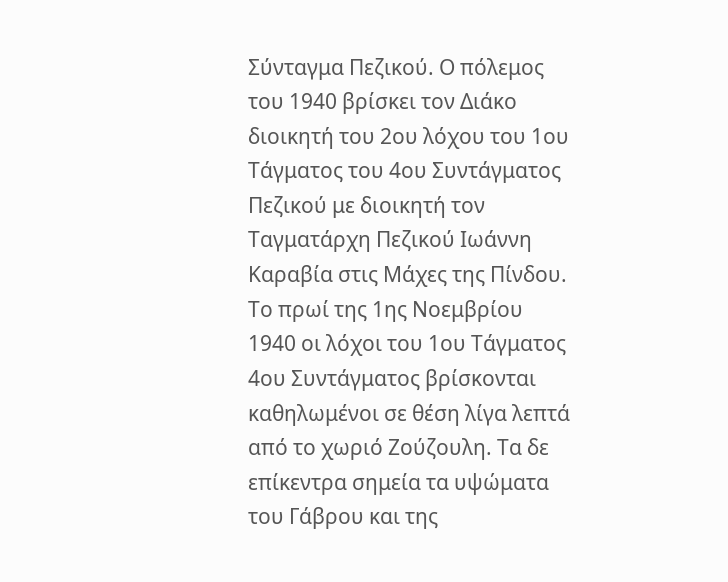Σύνταγμα Πεζικού. Ο πόλεμος του 1940 βρίσκει τον Διάκο διοικητή του 2ου λόχου του 1ου Τάγματος του 4ου Συντάγματος Πεζικού με διοικητή τον Ταγματάρχη Πεζικού Ιωάννη Καραβία στις Μάχες της Πίνδου.
Το πρωί της 1ης Νοεμβρίου 1940 οι λόχοι του 1ου Τάγματος 4ου Συντάγματος βρίσκονται καθηλωμένοι σε θέση λίγα λεπτά από το χωριό Ζούζουλη. Τα δε επίκεντρα σημεία τα υψώματα του Γάβρου και της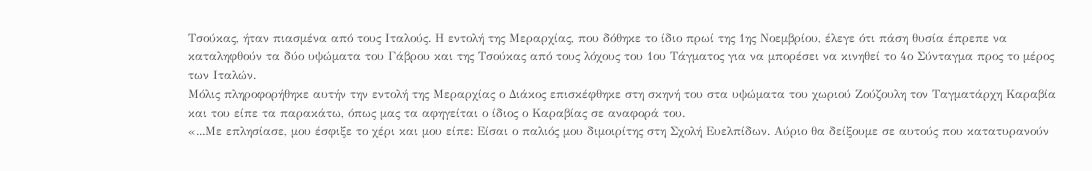Τσούκας, ήταν πιασμένα από τους Ιταλούς. Η εντολή της Μεραρχίας, που δόθηκε το ίδιο πρωί της 1ης Νοεμβρίου, έλεγε ότι πάση θυσία έπρεπε να καταληφθούν τα δύο υψώματα του Γάβρου και της Τσούκας από τους λόχους του 1ου Τάγματος για να μπορέσει να κινηθεί το 4ο Σύνταγμα προς το μέρος των Ιταλών.
Μόλις πληροφορήθηκε αυτήν την εντολή της Μεραρχίας ο Διάκος επισκέφθηκε στη σκηνή του στα υψώματα του χωριού Ζούζουλη τον Ταγματάρχη Καραβία και του είπε τα παρακάτω, όπως μας τα αφηγείται ο ίδιος ο Καραβίας σε αναφορά του.
«...Με επλησίασε, μου έσφιξε το χέρι και μου είπε: Είσαι ο παλιός μου διμοιρίτης στη Σχολή Ευελπίδων. Αύριο θα δείξουμε σε αυτούς που κατατυρανούν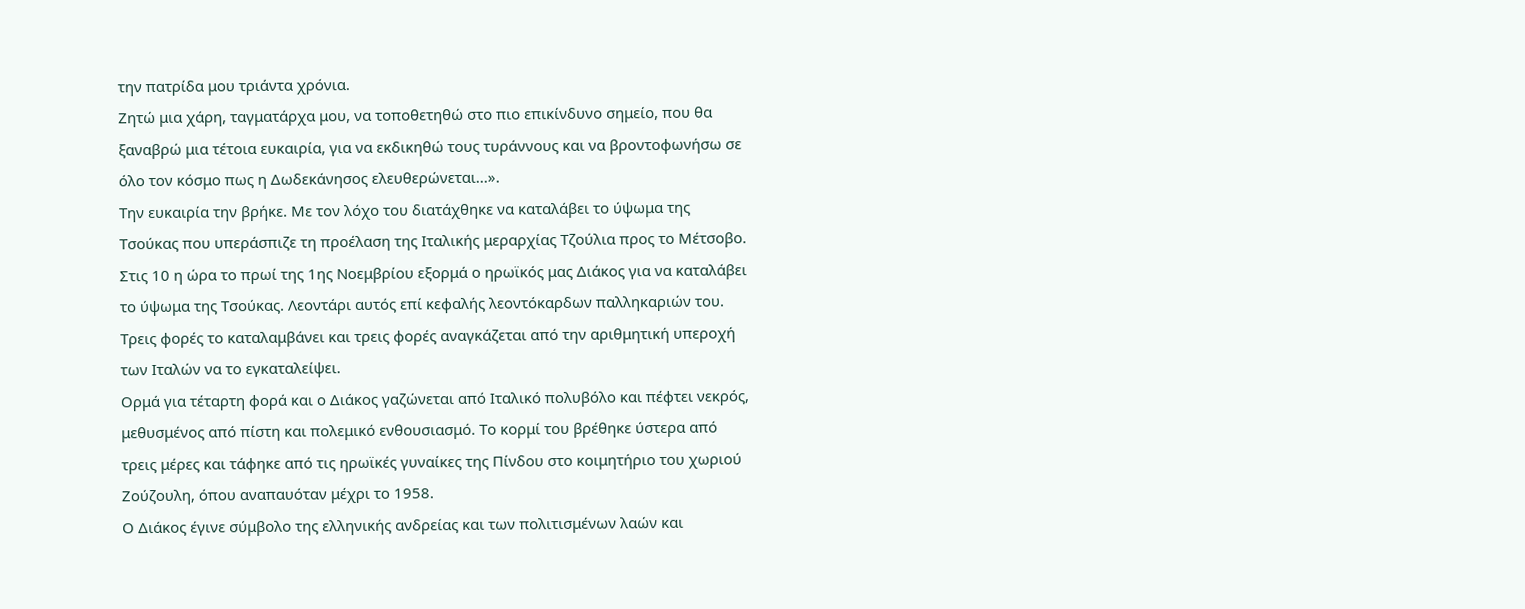την πατρίδα μου τριάντα χρόνια.
Ζητώ μια χάρη, ταγματάρχα μου, να τοποθετηθώ στο πιο επικίνδυνο σημείο, που θα ξαναβρώ μια τέτοια ευκαιρία, για να εκδικηθώ τους τυράννους και να βροντοφωνήσω σε όλο τον κόσμο πως η Δωδεκάνησος ελευθερώνεται...».
Την ευκαιρία την βρήκε. Με τον λόχο του διατάχθηκε να καταλάβει το ύψωμα της Τσούκας που υπεράσπιζε τη προέλαση της Ιταλικής μεραρχίας Τζούλια προς το Μέτσοβο. Στις 10 η ώρα το πρωί της 1ης Νοεμβρίου εξορμά ο ηρωϊκός μας Διάκος για να καταλάβει το ύψωμα της Τσούκας. Λεοντάρι αυτός επί κεφαλής λεοντόκαρδων παλληκαριών του. Τρεις φορές το καταλαμβάνει και τρεις φορές αναγκάζεται από την αριθμητική υπεροχή των Ιταλών να το εγκαταλείψει.
Ορμά για τέταρτη φορά και ο Διάκος γαζώνεται από Ιταλικό πολυβόλο και πέφτει νεκρός, μεθυσμένος από πίστη και πολεμικό ενθουσιασμό. Το κορμί του βρέθηκε ύστερα από τρεις μέρες και τάφηκε από τις ηρωϊκές γυναίκες της Πίνδου στο κοιμητήριο του χωριού Ζούζουλη, όπου αναπαυόταν μέχρι το 1958.
Ο Διάκος έγινε σύμβολο της ελληνικής ανδρείας και των πολιτισμένων λαών και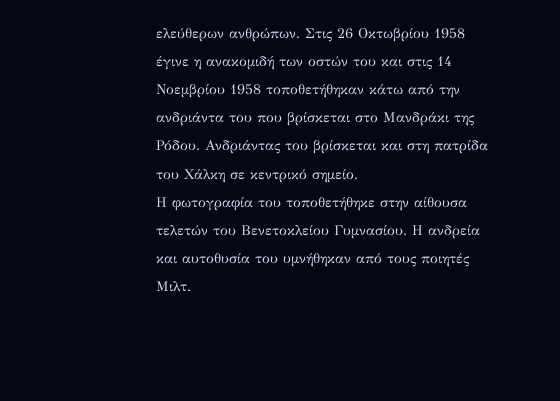ελεύθερων ανθρώπων. Στις 26 Οκτωβρίου 1958 έγινε η ανακομιδή των οστών του και στις 14 Νοεμβρίου 1958 τοποθετήθηκαν κάτω από την ανδριάντα του που βρίσκεται στο Μανδράκι της Ρόδου. Ανδριάντας του βρίσκεται και στη πατρίδα του Χάλκη σε κεντρικό σημείο.
Η φωτογραφία του τοποθετήθηκε στην αίθουσα τελετών του Βενετοκλείου Γυμνασίου. Η ανδρεία και αυτοθυσία του υμνήθηκαν από τους ποιητές Μιλτ.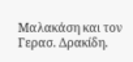Μαλακάση και τον Γερασ. Δρακίδη.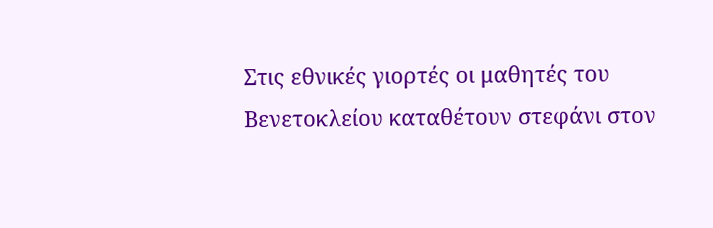Στις εθνικές γιορτές οι μαθητές του Βενετοκλείου καταθέτουν στεφάνι στον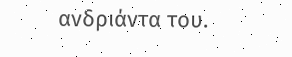ανδριάντα του.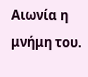Αιωνία η μνήμη του.